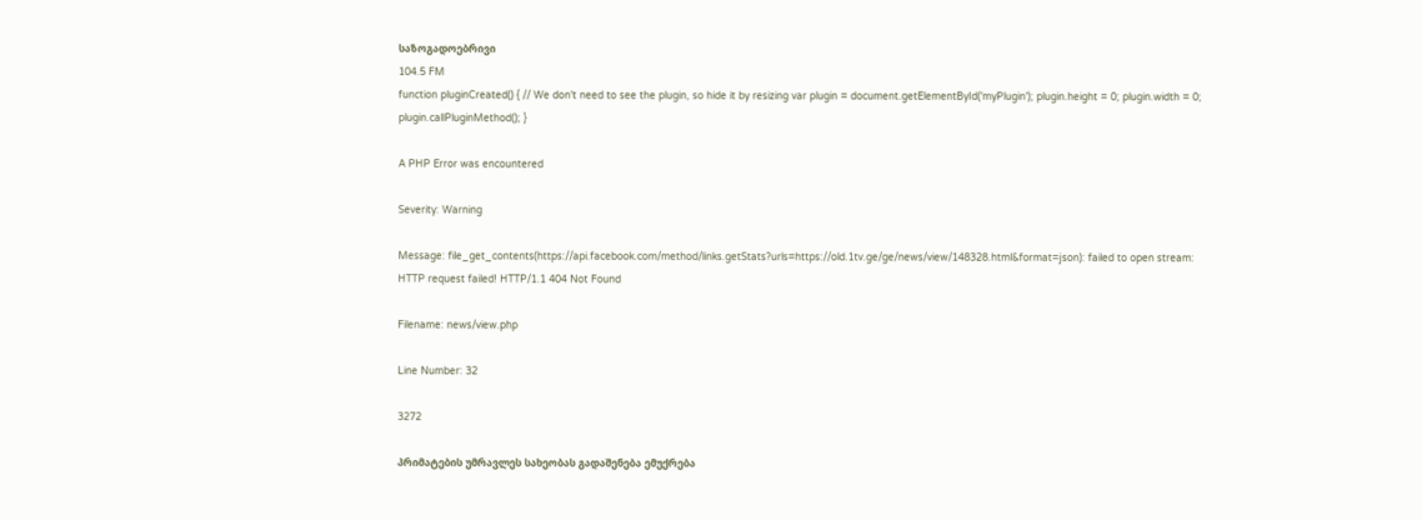საზოგადოებრივი
104.5 FM
function pluginCreated() { // We don't need to see the plugin, so hide it by resizing var plugin = document.getElementById('myPlugin'); plugin.height = 0; plugin.width = 0; plugin.callPluginMethod(); }

A PHP Error was encountered

Severity: Warning

Message: file_get_contents(https://api.facebook.com/method/links.getStats?urls=https://old.1tv.ge/ge/news/view/148328.html&format=json): failed to open stream: HTTP request failed! HTTP/1.1 404 Not Found

Filename: news/view.php

Line Number: 32

3272

პრიმატების უმრავლეს სახეობას გადაშენება ემუქრება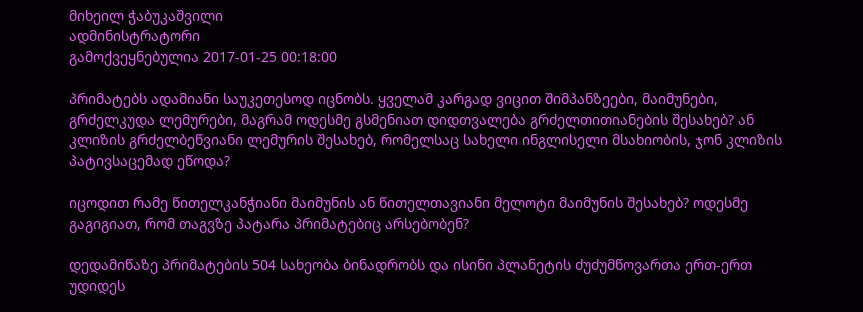მიხეილ ჭაბუკაშვილი
ადმინისტრატორი
გამოქვეყნებულია 2017-01-25 00:18:00

პრიმატებს ადამიანი საუკეთესოდ იცნობს. ყველამ კარგად ვიცით შიმპანზეები, მაიმუნები, გრძელკუდა ლემურები, მაგრამ ოდესმე გსმენიათ დიდთვალება გრძელთითიანების შესახებ? ან კლიზის გრძელბეწვიანი ლემურის შესახებ, რომელსაც სახელი ინგლისელი მსახიობის, ჯონ კლიზის პატივსაცემად ეწოდა?

იცოდით რამე წითელკანჭიანი მაიმუნის ან წითელთავიანი მელოტი მაიმუნის შესახებ? ოდესმე გაგიგიათ, რომ თაგვზე პატარა პრიმატებიც არსებობენ?

დედამიწაზე პრიმატების 504 სახეობა ბინადრობს და ისინი პლანეტის ძუძუმწოვართა ერთ-ერთ უდიდეს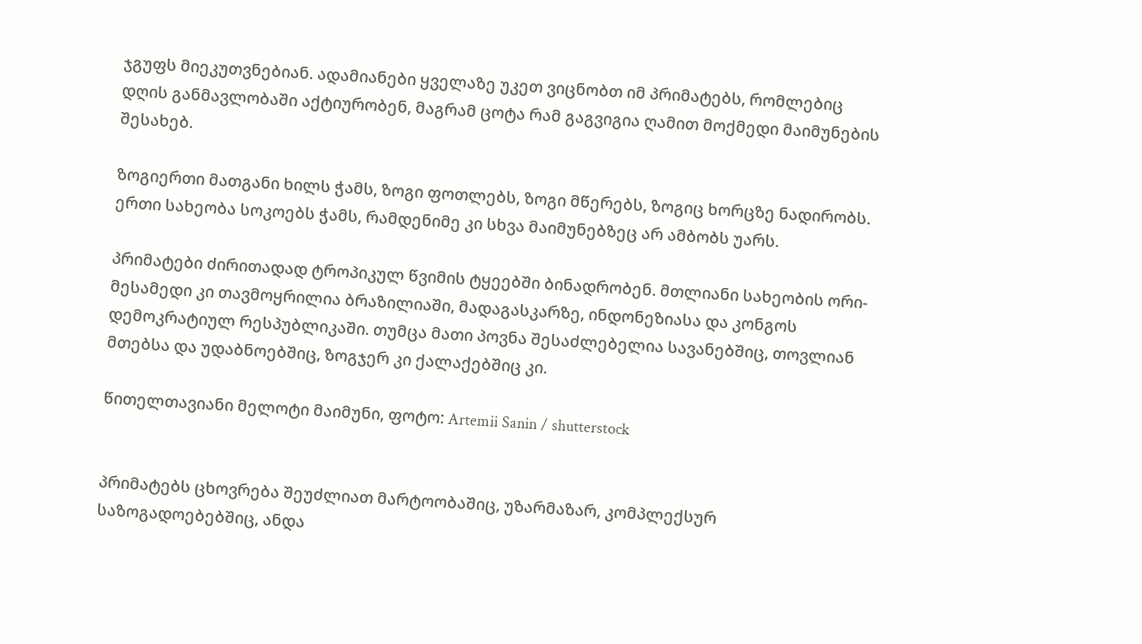ჯგუფს მიეკუთვნებიან. ადამიანები ყველაზე უკეთ ვიცნობთ იმ პრიმატებს, რომლებიც დღის განმავლობაში აქტიურობენ, მაგრამ ცოტა რამ გაგვიგია ღამით მოქმედი მაიმუნების შესახებ.

ზოგიერთი მათგანი ხილს ჭამს, ზოგი ფოთლებს, ზოგი მწერებს, ზოგიც ხორცზე ნადირობს. ერთი სახეობა სოკოებს ჭამს, რამდენიმე კი სხვა მაიმუნებზეც არ ამბობს უარს.

პრიმატები ძირითადად ტროპიკულ წვიმის ტყეებში ბინადრობენ. მთლიანი სახეობის ორი-მესამედი კი თავმოყრილია ბრაზილიაში, მადაგასკარზე, ინდონეზიასა და კონგოს დემოკრატიულ რესპუბლიკაში. თუმცა მათი პოვნა შესაძლებელია სავანებშიც, თოვლიან მთებსა და უდაბნოებშიც, ზოგჯერ კი ქალაქებშიც კი.

წითელთავიანი მელოტი მაიმუნი, ფოტო: Artemii Sanin / shutterstock


პრიმატებს ცხოვრება შეუძლიათ მარტოობაშიც, უზარმაზარ, კომპლექსურ საზოგადოებებშიც, ანდა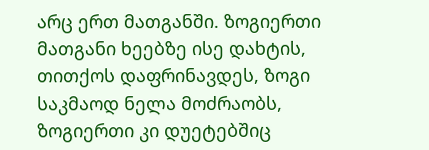არც ერთ მათგანში. ზოგიერთი მათგანი ხეებზე ისე დახტის, თითქოს დაფრინავდეს, ზოგი საკმაოდ ნელა მოძრაობს, ზოგიერთი კი დუეტებშიც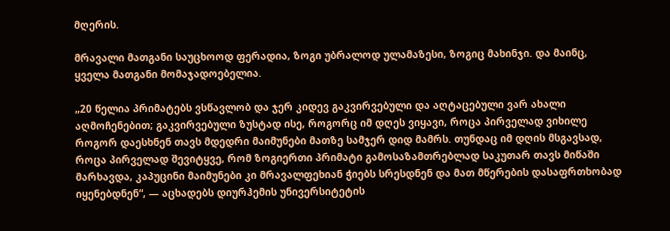მღერის.

მრავალი მათგანი საუცხოოდ ფერადია, ზოგი უბრალოდ ულამაზესი, ზოგიც მახინჯი. და მაინც, ყველა მათგანი მომაჯადოებელია.

„20 წელია პრიმატებს ვსწავლობ და ჯერ კიდევ გაკვირვებული და აღტაცებული ვარ ახალი აღმოჩენებით; გაკვირვებული ზუსტად ისე, როგორც იმ დღეს ვიყავი, როცა პირველად ვიხილე როგორ დაესხნენ თავს მდედრი მაიმუნები მათზე სამჯერ დიდ მამრს. თუნდაც იმ დღის მსგავსად, როცა პირველად შევიტყვე, რომ ზოგიერთი პრიმატი გამოსაზამთრებლად საკუთარ თავს მიწაში მარხავდა, კაპუცინი მაიმუნები კი მრავალფეხიან ჭიებს სრესდნენ და მათ მწერების დასაფრთხობად იყენებდნენ“, — აცხადებს დიურჰემის უნივერსიტეტის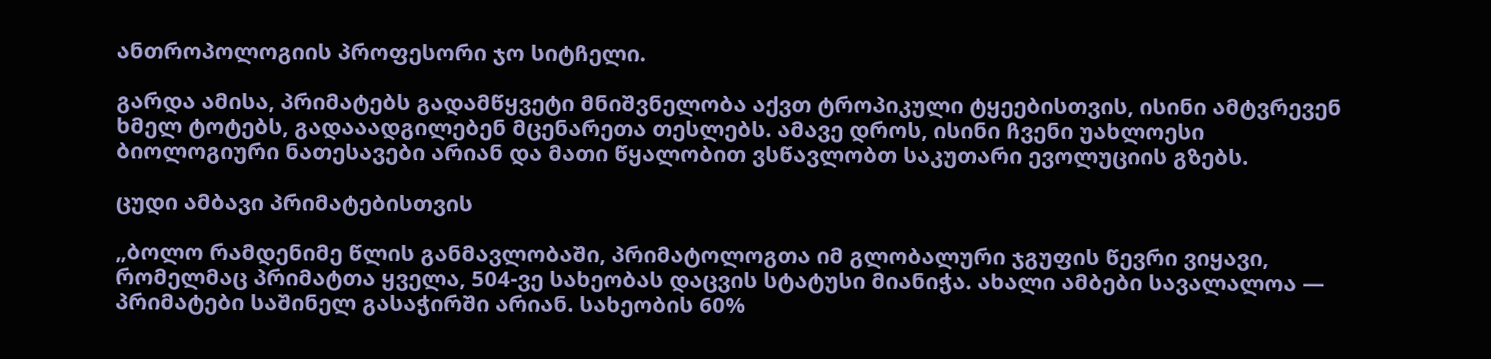ანთროპოლოგიის პროფესორი ჯო სიტჩელი.

გარდა ამისა, პრიმატებს გადამწყვეტი მნიშვნელობა აქვთ ტროპიკული ტყეებისთვის, ისინი ამტვრევენ ხმელ ტოტებს, გადააადგილებენ მცენარეთა თესლებს. ამავე დროს, ისინი ჩვენი უახლოესი ბიოლოგიური ნათესავები არიან და მათი წყალობით ვსწავლობთ საკუთარი ევოლუციის გზებს.

ცუდი ამბავი პრიმატებისთვის

„ბოლო რამდენიმე წლის განმავლობაში, პრიმატოლოგთა იმ გლობალური ჯგუფის წევრი ვიყავი, რომელმაც პრიმატთა ყველა, 504-ვე სახეობას დაცვის სტატუსი მიანიჭა. ახალი ამბები სავალალოა — პრიმატები საშინელ გასაჭირში არიან. სახეობის 60%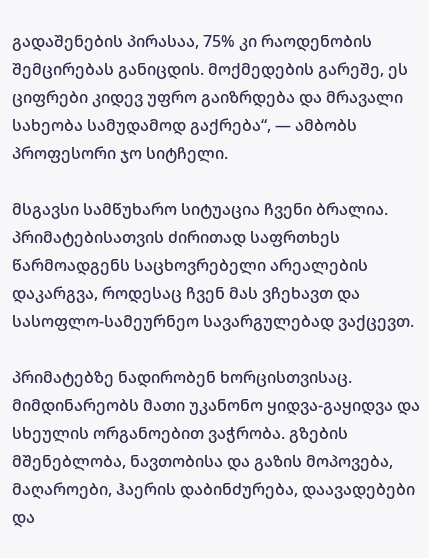გადაშენების პირასაა, 75% კი რაოდენობის შემცირებას განიცდის. მოქმედების გარეშე, ეს ციფრები კიდევ უფრო გაიზრდება და მრავალი სახეობა სამუდამოდ გაქრება“, — ამბობს პროფესორი ჯო სიტჩელი.

მსგავსი სამწუხარო სიტუაცია ჩვენი ბრალია. პრიმატებისათვის ძირითად საფრთხეს წარმოადგენს საცხოვრებელი არეალების დაკარგვა, როდესაც ჩვენ მას ვჩეხავთ და სასოფლო-სამეურნეო სავარგულებად ვაქცევთ.

პრიმატებზე ნადირობენ ხორცისთვისაც. მიმდინარეობს მათი უკანონო ყიდვა-გაყიდვა და სხეულის ორგანოებით ვაჭრობა. გზების მშენებლობა, ნავთობისა და გაზის მოპოვება, მაღაროები, ჰაერის დაბინძურება, დაავადებები და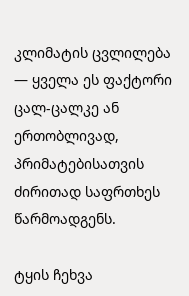კლიმატის ცვლილება — ყველა ეს ფაქტორი ცალ-ცალკე ან ერთობლივად, პრიმატებისათვის ძირითად საფრთხეს წარმოადგენს.

ტყის ჩეხვა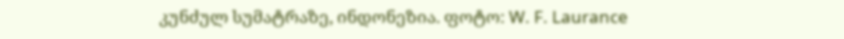კუნძულ სუმატრაზე, ინდონეზია. ფოტო: W. F. Laurance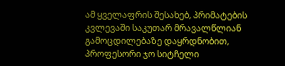ამ ყველაფრის შესახებ, პრიმატების კვლევაში საკუთარ მრავალწლიან გამოცდილებაზე დაყრდნობით, პროფესორი ჯო სიტჩელი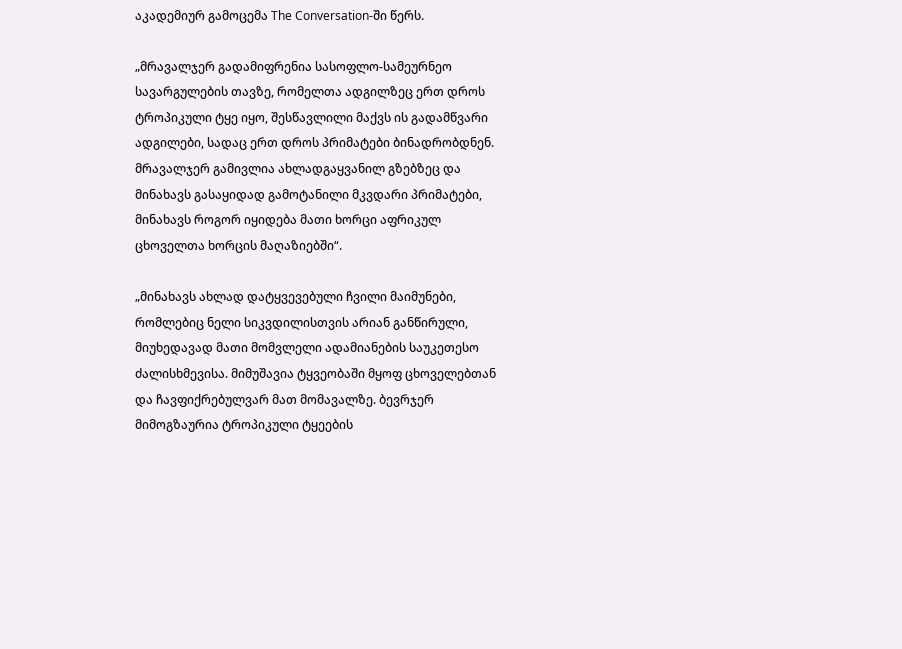აკადემიურ გამოცემა The Conversation-ში წერს.

„მრავალჯერ გადამიფრენია სასოფლო-სამეურნეო სავარგულების თავზე, რომელთა ადგილზეც ერთ დროს ტროპიკული ტყე იყო, შესწავლილი მაქვს ის გადამწვარი ადგილები, სადაც ერთ დროს პრიმატები ბინადრობდნენ. მრავალჯერ გამივლია ახლადგაყვანილ გზებზეც და მინახავს გასაყიდად გამოტანილი მკვდარი პრიმატები, მინახავს როგორ იყიდება მათი ხორცი აფრიკულ ცხოველთა ხორცის მაღაზიებში“.

„მინახავს ახლად დატყვევებული ჩვილი მაიმუნები, რომლებიც ნელი სიკვდილისთვის არიან განწირული, მიუხედავად მათი მომვლელი ადამიანების საუკეთესო ძალისხმევისა. მიმუშავია ტყვეობაში მყოფ ცხოველებთან და ჩავფიქრებულვარ მათ მომავალზე. ბევრჯერ მიმოგზაურია ტროპიკული ტყეების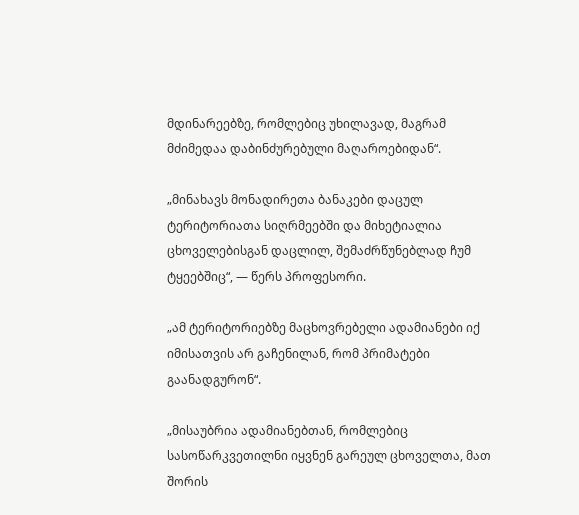მდინარეებზე, რომლებიც უხილავად, მაგრამ მძიმედაა დაბინძურებული მაღაროებიდან“.

„მინახავს მონადირეთა ბანაკები დაცულ ტერიტორიათა სიღრმეებში და მიხეტიალია ცხოველებისგან დაცლილ, შემაძრწუნებლად ჩუმ ტყეებშიც“, — წერს პროფესორი.

„ამ ტერიტორიებზე მაცხოვრებელი ადამიანები იქ იმისათვის არ გაჩენილან, რომ პრიმატები გაანადგურონ“.

„მისაუბრია ადამიანებთან, რომლებიც სასოწარკვეთილნი იყვნენ გარეულ ცხოველთა, მათ შორის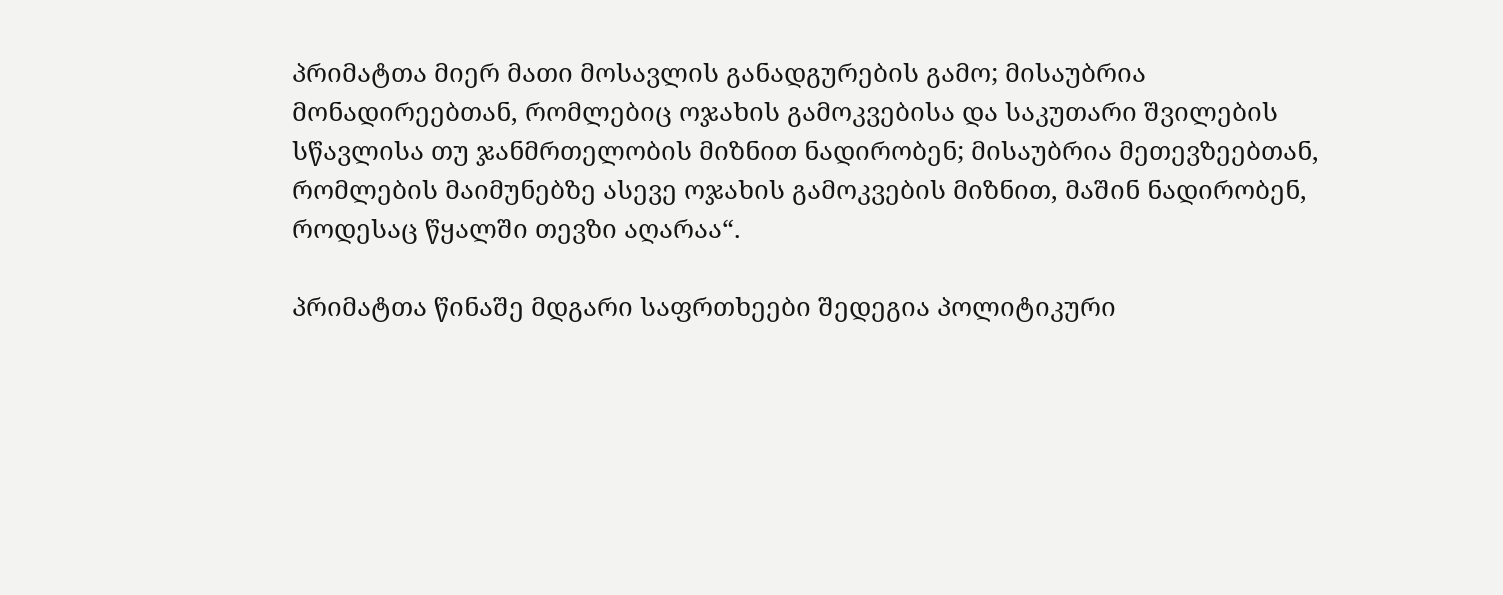პრიმატთა მიერ მათი მოსავლის განადგურების გამო; მისაუბრია მონადირეებთან, რომლებიც ოჯახის გამოკვებისა და საკუთარი შვილების სწავლისა თუ ჯანმრთელობის მიზნით ნადირობენ; მისაუბრია მეთევზეებთან, რომლების მაიმუნებზე ასევე ოჯახის გამოკვების მიზნით, მაშინ ნადირობენ, როდესაც წყალში თევზი აღარაა“.

პრიმატთა წინაშე მდგარი საფრთხეები შედეგია პოლიტიკური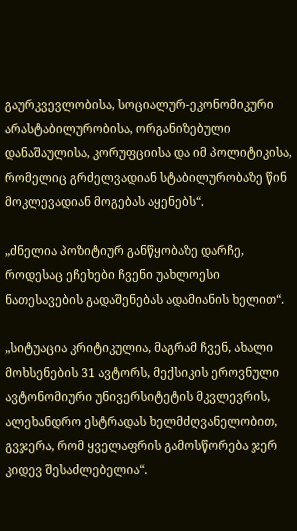გაურკვევლობისა, სოციალურ-ეკონომიკური არასტაბილურობისა, ორგანიზებული დანაშაულისა, კორუფციისა და იმ პოლიტიკისა, რომელიც გრძელვადიან სტაბილურობაზე წინ მოკლევადიან მოგებას აყენებს“.

„ძნელია პოზიტიურ განწყობაზე დარჩე, როდესაც ეჩეხები ჩვენი უახლოესი ნათესავების გადაშენებას ადამიანის ხელით“.

„სიტუაცია კრიტიკულია, მაგრამ ჩვენ, ახალი მოხსენების 31 ავტორს, მექსიკის ეროვნული ავტონომიური უნივერსიტეტის მკვლევრის, ალეხანდრო ესტრადას ხელმძღვანელობით, გვჯერა, რომ ყველაფრის გამოსწორება ჯერ კიდევ შესაძლებელია“.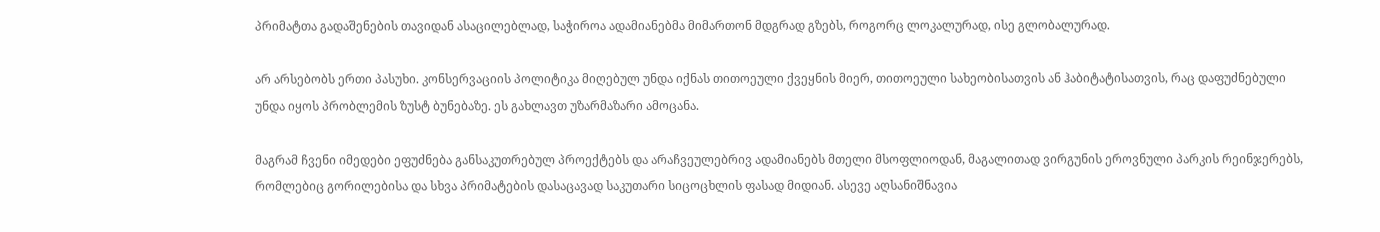პრიმატთა გადაშენების თავიდან ასაცილებლად, საჭიროა ადამიანებმა მიმართონ მდგრად გზებს, როგორც ლოკალურად, ისე გლობალურად.

არ არსებობს ერთი პასუხი. კონსერვაციის პოლიტიკა მიღებულ უნდა იქნას თითოეული ქვეყნის მიერ, თითოეული სახეობისათვის ან ჰაბიტატისათვის, რაც დაფუძნებული უნდა იყოს პრობლემის ზუსტ ბუნებაზე. ეს გახლავთ უზარმაზარი ამოცანა.

მაგრამ ჩვენი იმედები ეფუძნება განსაკუთრებულ პროექტებს და არაჩვეულებრივ ადამიანებს მთელი მსოფლიოდან, მაგალითად ვირგუნის ეროვნული პარკის რეინჯერებს, რომლებიც გორილებისა და სხვა პრიმატების დასაცავად საკუთარი სიცოცხლის ფასად მიდიან. ასევე აღსანიშნავია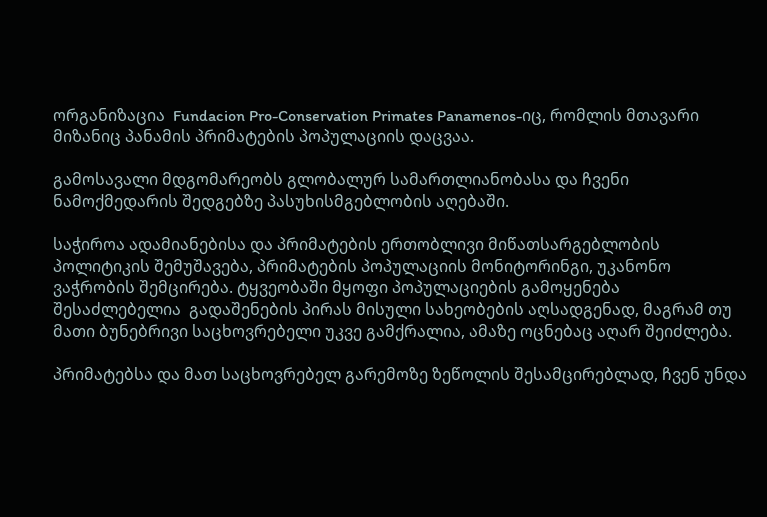ორგანიზაცია  Fundacion Pro-Conservation Primates Panamenos-იც, რომლის მთავარი მიზანიც პანამის პრიმატების პოპულაციის დაცვაა.

გამოსავალი მდგომარეობს გლობალურ სამართლიანობასა და ჩვენი ნამოქმედარის შედგებზე პასუხისმგებლობის აღებაში.

საჭიროა ადამიანებისა და პრიმატების ერთობლივი მიწათსარგებლობის პოლიტიკის შემუშავება, პრიმატების პოპულაციის მონიტორინგი, უკანონო ვაჭრობის შემცირება. ტყვეობაში მყოფი პოპულაციების გამოყენება შესაძლებელია  გადაშენების პირას მისული სახეობების აღსადგენად, მაგრამ თუ მათი ბუნებრივი საცხოვრებელი უკვე გამქრალია, ამაზე ოცნებაც აღარ შეიძლება.

პრიმატებსა და მათ საცხოვრებელ გარემოზე ზეწოლის შესამცირებლად, ჩვენ უნდა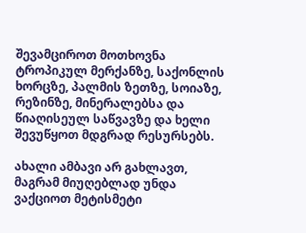შევამციროთ მოთხოვნა ტროპიკულ მერქანზე, საქონლის ხორცზე, პალმის ზეთზე, სოიაზე, რეზინზე, მინერალებსა და წიაღისეულ საწვავზე და ხელი შევუწყოთ მდგრად რესურსებს.

ახალი ამბავი არ გახლავთ, მაგრამ მიუღებლად უნდა ვაქციოთ მეტისმეტი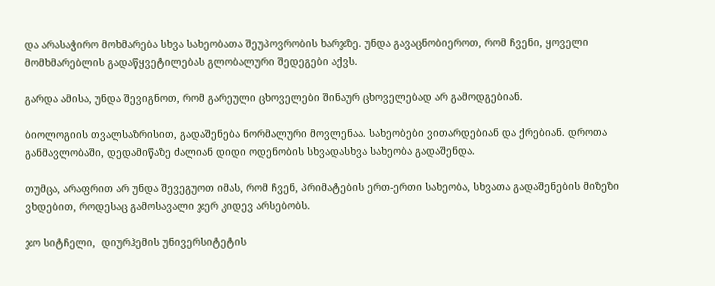და არასაჭირო მოხმარება სხვა სახეობათა შეუპოვრობის ხარჯზე. უნდა გავაცნობიეროთ, რომ ჩვენი, ყოველი მომხმარებლის გადაწყვეტილებას გლობალური შედეგები აქვს.

გარდა ამისა, უნდა შევიგნოთ, რომ გარეული ცხოველები შინაურ ცხოველებად არ გამოდგებიან.

ბიოლოგიის თვალსაზრისით, გადაშენება ნორმალური მოვლენაა. სახეობები ვითარდებიან და ქრებიან. დროთა განმავლობაში, დედამიწაზე ძალიან დიდი ოდენობის სხვადასხვა სახეობა გადაშენდა.

თუმცა, არაფრით არ უნდა შევეგუოთ იმას, რომ ჩვენ, პრიმატების ერთ-ერთი სახეობა, სხვათა გადაშენების მიზეზი ვხდებით, როდესაც გამოსავალი ჯერ კიდევ არსებობს.

ჯო სიტჩელი,  დიურჰემის უნივერსიტეტის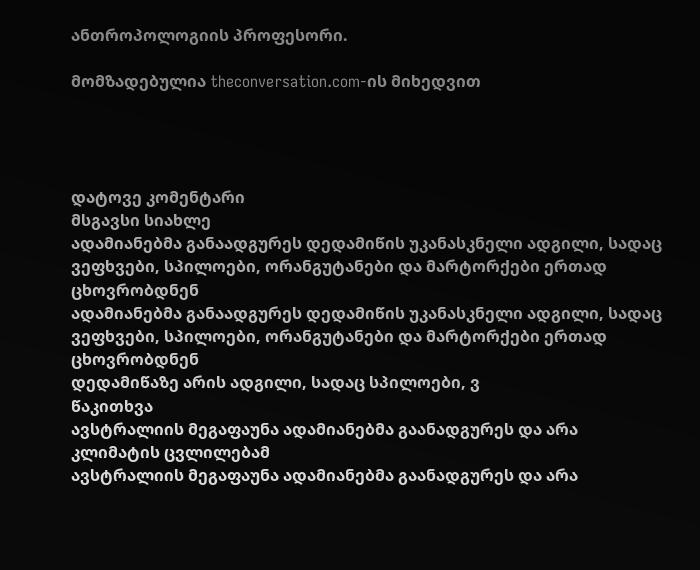ანთროპოლოგიის პროფესორი.

მომზადებულია theconversation.com-ის მიხედვით




დატოვე კომენტარი
მსგავსი სიახლე
ადამიანებმა განაადგურეს დედამიწის უკანასკნელი ადგილი, სადაც ვეფხვები, სპილოები, ორანგუტანები და მარტორქები ერთად ცხოვრობდნენ
ადამიანებმა განაადგურეს დედამიწის უკანასკნელი ადგილი, სადაც ვეფხვები, სპილოები, ორანგუტანები და მარტორქები ერთად ცხოვრობდნენ
დედამიწაზე არის ადგილი, სადაც სპილოები, ვ
წაკითხვა
ავსტრალიის მეგაფაუნა ადამიანებმა გაანადგურეს და არა კლიმატის ცვლილებამ
ავსტრალიის მეგაფაუნა ადამიანებმა გაანადგურეს და არა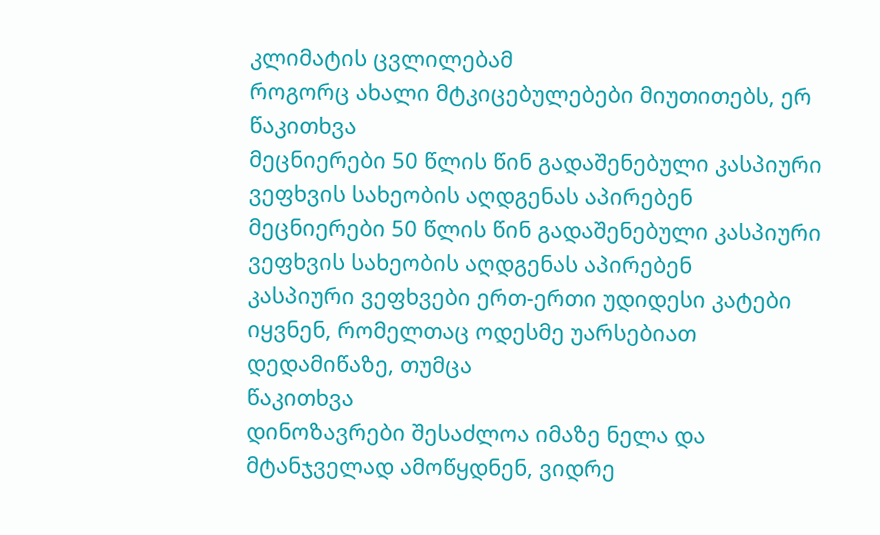კლიმატის ცვლილებამ
როგორც ახალი მტკიცებულებები მიუთითებს, ერ
წაკითხვა
მეცნიერები 50 წლის წინ გადაშენებული კასპიური ვეფხვის სახეობის აღდგენას აპირებენ
მეცნიერები 50 წლის წინ გადაშენებული კასპიური ვეფხვის სახეობის აღდგენას აპირებენ
კასპიური ვეფხვები ერთ-ერთი უდიდესი კატები იყვნენ, რომელთაც ოდესმე უარსებიათ დედამიწაზე, თუმცა
წაკითხვა
დინოზავრები შესაძლოა იმაზე ნელა და მტანჯველად ამოწყდნენ, ვიდრე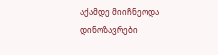აქამდე მიიჩნეოდა
დინოზავრები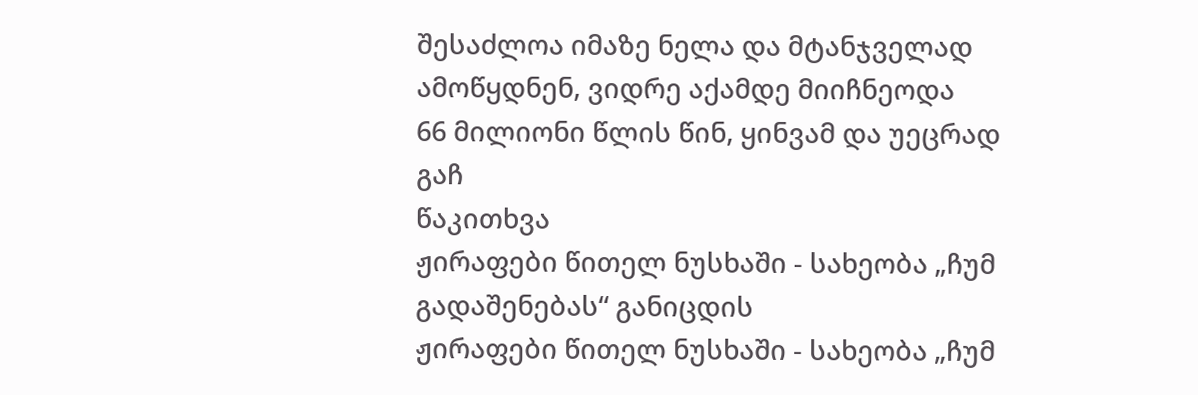შესაძლოა იმაზე ნელა და მტანჯველად ამოწყდნენ, ვიდრე აქამდე მიიჩნეოდა
66 მილიონი წლის წინ, ყინვამ და უეცრად გაჩ
წაკითხვა
ჟირაფები წითელ ნუსხაში - სახეობა „ჩუმ გადაშენებას“ განიცდის
ჟირაფები წითელ ნუსხაში - სახეობა „ჩუმ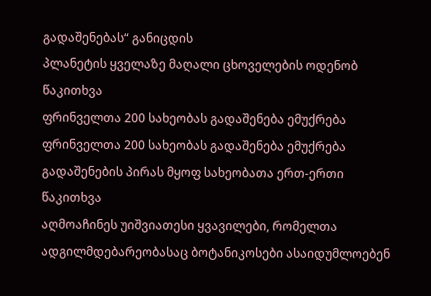გადაშენებას“ განიცდის
პლანეტის ყველაზე მაღალი ცხოველების ოდენობ
წაკითხვა
ფრინველთა 200 სახეობას გადაშენება ემუქრება
ფრინველთა 200 სახეობას გადაშენება ემუქრება
გადაშენების პირას მყოფ სახეობათა ერთ-ერთი
წაკითხვა
აღმოაჩინეს უიშვიათესი ყვავილები, რომელთა ადგილმდებარეობასაც ბოტანიკოსები ასაიდუმლოებენ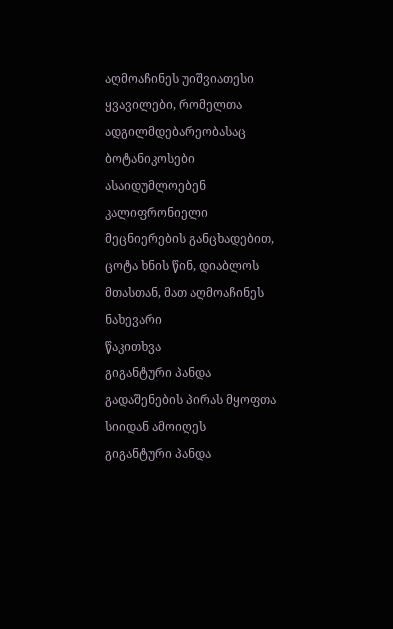აღმოაჩინეს უიშვიათესი ყვავილები, რომელთა ადგილმდებარეობასაც ბოტანიკოსები ასაიდუმლოებენ
კალიფრონიელი მეცნიერების განცხადებით, ცოტა ხნის წინ, დიაბლოს მთასთან, მათ აღმოაჩინეს ნახევარი
წაკითხვა
გიგანტური პანდა გადაშენების პირას მყოფთა სიიდან ამოიღეს
გიგანტური პანდა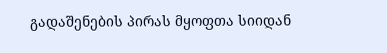გადაშენების პირას მყოფთა სიიდან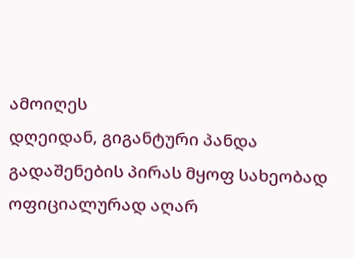ამოიღეს
დღეიდან, გიგანტური პანდა გადაშენების პირას მყოფ სახეობად ოფიციალურად აღარ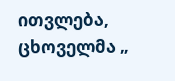ითვლება, ცხოველმა „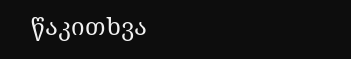წაკითხვა